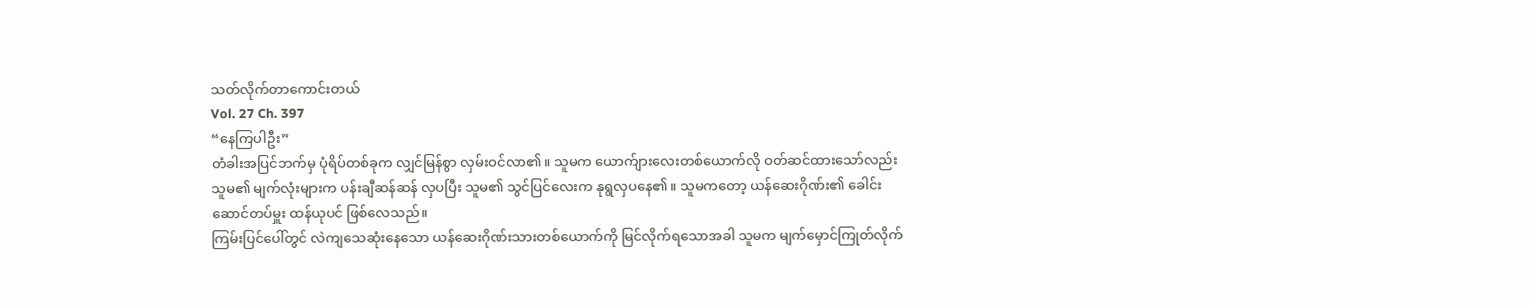သတ်လိုက်တာကောင်းတယ်
Vol. 27 Ch. 397
“နေကြပါဦး”
တံခါးအပြင်ဘက်မှ ပုံရိပ်တစ်ခုက လျှင်မြန်စွာ လှမ်းဝင်လာ၏။ သူမက ယောက်ျားလေးတစ်ယောက်လို ဝတ်ဆင်ထားသော်လည်း သူမ၏ မျက်လုံးများက ပန်းချီဆန်ဆန် လှပပြီး သူမ၏ သွင်ပြင်လေးက နုရွလှပနေ၏။ သူမကတော့ ယန်ဆေးဂိုဏ်း၏ ခေါင်းဆောင်တပ်မှူး ထန်ယုပင် ဖြစ်လေသည်။
ကြမ်းပြင်ပေါ်တွင် လဲကျသေဆုံးနေသော ယန်ဆေးဂိုဏ်းသားတစ်ယောက်ကို မြင်လိုက်ရသောအခါ သူမက မျက်မှောင်ကြုတ်လိုက်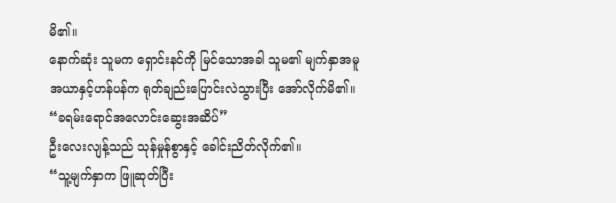မိ၏။
နောက်ဆုံး သူမက ရှောင်းနင်ကို မြင်သောအခါ သူမ၏ မျက်နှာအမူအယာနှင့်ဟန်ပန်က ရုတ်ချည်းပြောင်းလဲသွားပြီး အော်လိုက်မိ၏။
“ခရမ်းရောင်အလောင်းဆွေးအဆိပ်”
ဦးလေးလျန့်သည် သုန်မှုန်စွာနှင့် ခေါင်းညိတ်လိုက်၏။
“သူ့မျက်နှာက ဖြူဆုတ်ပြီး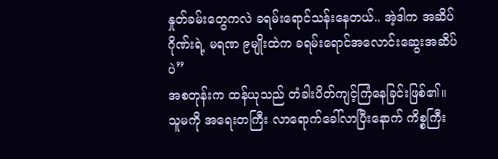နှုတ်ခမ်းတွေကလဲ ခရမ်းရောင်သန်းနေတယ်.. အဲ့ဒါက အဆိပ်ဂိုဏ်းရဲ့ မရဏ ၉မျိုးထဲက ခရမ်းရောင်အလောင်းဆွေးအဆိပ်ပဲ”
အစတုန်းက ထန်ယုသည် တံခါးပိတ်ကျင့်ကြံနေခြင်းဖြစ်၏။ သူမကို အရေးတကြီး လာရောက်ခေါ်လာပြီးနောက် ကိစ္စကြီး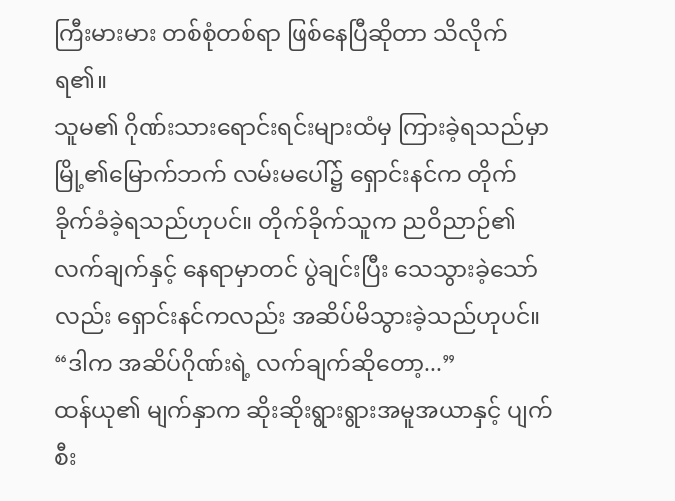ကြီးမားမား တစ်စုံတစ်ရာ ဖြစ်နေပြီဆိုတာ သိလိုက်ရ၏။
သူမ၏ ဂိုဏ်းသားရောင်းရင်းများထံမှ ကြားခဲ့ရသည်မှာ မြို့၏မြောက်ဘက် လမ်းမပေါ်၌ ရှောင်းနင်က တိုက်ခိုက်ခံခဲ့ရသည်ဟုပင်။ တိုက်ခိုက်သူက ညဝိညာဉ်၏လက်ချက်နှင့် နေရာမှာတင် ပွဲချင်းပြီး သေသွားခဲ့သော်လည်း ရှောင်းနင်ကလည်း အဆိပ်မိသွားခဲ့သည်ဟုပင်။
“ဒါက အဆိပ်ဂိုဏ်းရဲ့ လက်ချက်ဆိုတော့...”
ထန်ယု၏ မျက်နှာက ဆိုးဆိုးရွားရွားအမူအယာနှင့် ပျက်စီး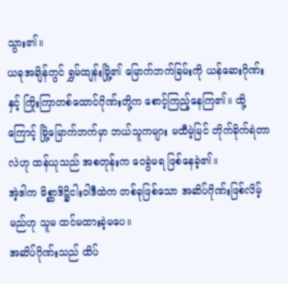သွား၏။
ယခုအချိန်တွင် ရွှမ်ထျန်းမြို့၏ မြောက်ဘက်ခြမ်းကို ယန်ဆေးဂိုဏ်းနှင့် ကြိုးကြာတစ်ထောင်ဂိုဏ်းတို့က စောင့်ကြည့်နေကြ၏။ ထို့ကြောင့် မြို့မြောက်ဘက်မှာ ဘယ်သူကများ မထီမဲ့မြင် တိုက်ခိုက်ရဲတာလဲဟု ထန်ယုသည် အစတုန်းက ဝေခွဲမရ ဖြစ်နေခဲ့၏။
အဲ့ဒါက မိစ္ဆာဒိဋ္ဌိငါးဝါဒီထဲက တစ်ခုဖြစ်သော အဆိပ်ဂိုဏ်းဖြစ်လိမ့်မည်ဟု သူမ ထင်မထားခဲ့မပေ။
အဆိပ်ဂိုဏ်းသည် ထိပ်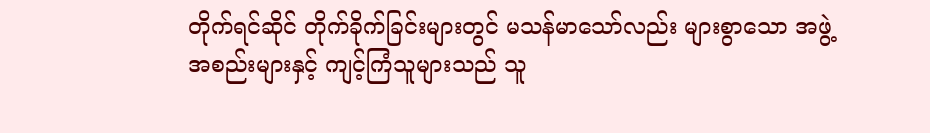တိုက်ရင်ဆိုင် တိုက်ခိုက်ခြင်းများတွင် မသန်မာသော်လည်း များစွာသော အဖွဲ့အစည်းများနှင့် ကျင့်ကြံသူများသည် သူ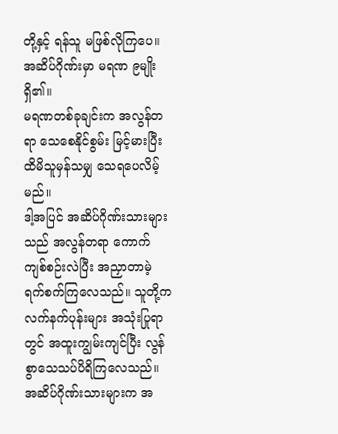တို့နှင့် ရန်သူ မဖြစ်လိုကြပေ။
အဆိပ်ဂိုဏ်းမှာ မရဏ ၉မျိုး ရှိ၏။
မရဏတစ်ခုချင်းက အလွန်တရာ သေစေနိုင်စွမ်း မြင့်မားပြီး ထိမိသူမှန်သမျှ သေရပေလိမ့်မည်။
ဒါ့အပြင် အဆိပ်ဂိုဏ်းသားများသည် အလွန်တရာ ကောက်ကျစ်စဉ်းလဲပြီး အညှာတာမဲ့ရက်စက်ကြလေသည်။ သူတို့က လက်နက်ပုန်းများ အသုံးပြုရာတွင် အထူးကျွမ်းကျင်ပြီး လွန်စွာသေသပ်ပိရိကြလေသည်။
အဆိပ်ဂိုဏ်းသားများက အ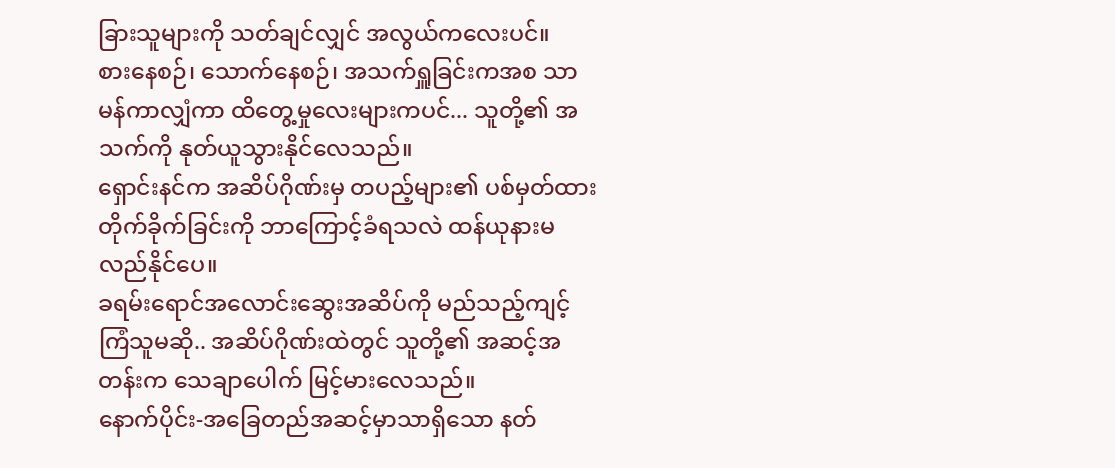ခြားသူများကို သတ်ချင်လျှင် အလွယ်ကလေးပင်။
စားနေစဉ်၊ သောက်နေစဉ်၊ အသက်ရှူခြင်းကအစ သာမန်ကာလျှံကာ ထိတွေ့မှုလေးများကပင်... သူတို့၏ အသက်ကို နုတ်ယူသွားနိုင်လေသည်။
ရှောင်းနင်က အဆိပ်ဂိုဏ်းမှ တပည့်များ၏ ပစ်မှတ်ထားတိုက်ခိုက်ခြင်းကို ဘာကြောင့်ခံရသလဲ ထန်ယုနားမလည်နိုင်ပေ။
ခရမ်းရောင်အလောင်းဆွေးအဆိပ်ကို မည်သည့်ကျင့်ကြံသူမဆို.. အဆိပ်ဂိုဏ်းထဲတွင် သူတို့၏ အဆင့်အတန်းက သေချာပေါက် မြင့်မားလေသည်။
နောက်ပိုင်း-အခြေတည်အဆင့်မှာသာရှိသော နတ်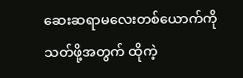ဆေးဆရာမလေးတစ်ယောက်ကို သတ်ဖို့အတွက် ထိုကဲ့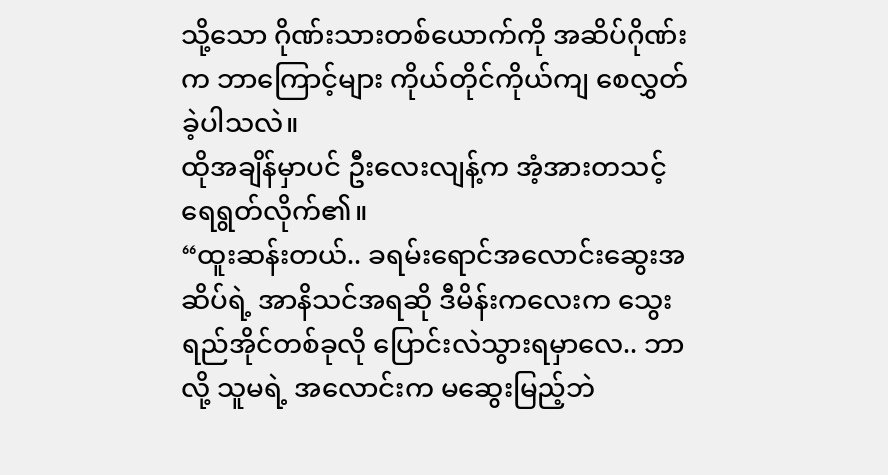သို့သော ဂိုဏ်းသားတစ်ယောက်ကို အဆိပ်ဂိုဏ်းက ဘာကြောင့်များ ကိုယ်တိုင်ကိုယ်ကျ စေလွှတ်ခဲ့ပါသလဲ။
ထိုအချိန်မှာပင် ဦးလေးလျန့်က အံ့အားတသင့် ရေရွတ်လိုက်၏။
“ထူးဆန်းတယ်.. ခရမ်းရောင်အလောင်းဆွေးအဆိပ်ရဲ့ အာနိသင်အရဆို ဒီမိန်းကလေးက သွေးရည်အိုင်တစ်ခုလို ပြောင်းလဲသွားရမှာလေ.. ဘာလို့ သူမရဲ့ အလောင်းက မဆွေးမြည့်ဘဲ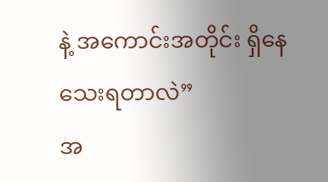နဲ့ အကောင်းအတိုင်း ရှိနေသေးရတာလဲ”
အ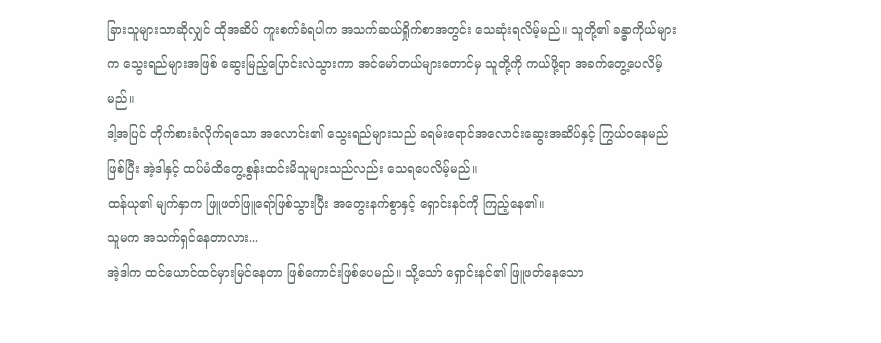ခြားသူများသာဆိုလျှင် ထိုအဆိပ် ကူးစက်ခံရပါက အသက်ဆယ်ရှိုက်စာအတွင်း သေဆုံးရလိမ့်မည်။ သူတို့၏ ခန္ဓာကိုယ်များက သွေးရည်များအဖြစ် ဆွေးမြည့်ပြောင်းလဲသွားကာ အင်မော်တယ်များတောင်မှ သူတို့ကို ကယ်ဖို့ရာ အခက်တွေ့ပေလိမ့်မည်။
ဒါ့အပြင် တိုက်စားခံလိုက်ရသော အလောင်း၏ သွေးရည်များသည် ခရမ်းရောင်အလောင်းဆွေးအဆိပ်နှင့် ကြွယ်ဝနေမည်ဖြစ်ပြီး အဲ့ဒါနှင့် ထပ်မံထိတွေ့စွန်းထင်းမိသူများသည်လည်း သေရပေလိမ့်မည်။
ထန်ယု၏ မျက်နှာက ဖြူဖတ်ဖြူရော်ဖြစ်သွားပြီး အတွေးနက်စွာနှင့် ရှောင်းနင်ကို ကြည့်နေ၏။
သူမက အသက်ရှင်နေတာလား...
အဲ့ဒါက ထင်ယောင်ထင်မှားမြင်နေတာ ဖြစ်ကောင်းဖြစ်ပေမည်။ သို့သော် ရှောင်းနင်၏ ဖြူဖတ်နေသော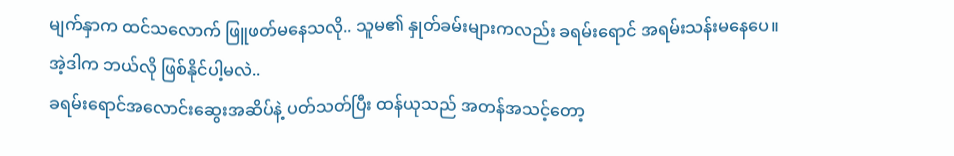မျက်နှာက ထင်သလောက် ဖြူဖတ်မနေသလို.. သူမ၏ နှုတ်ခမ်းများကလည်း ခရမ်းရောင် အရမ်းသန်းမနေပေ။
အဲ့ဒါက ဘယ်လို ဖြစ်နိုင်ပါ့မလဲ..
ခရမ်းရောင်အလောင်းဆွေးအဆိပ်နဲ့ ပတ်သတ်ပြီး ထန်ယုသည် အတန်အသင့်တော့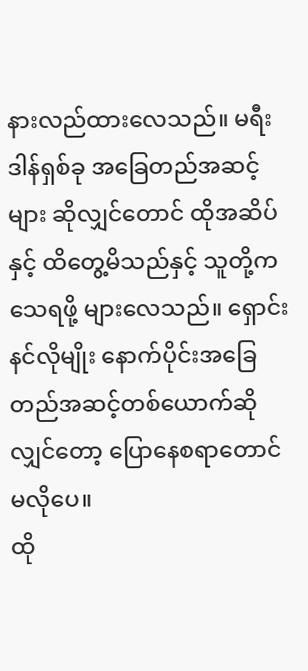နားလည်ထားလေသည်။ မရီးဒါန်ရှစ်ခု အခြေတည်အဆင့်များ ဆိုလျှင်တောင် ထိုအဆိပ်နှင့် ထိတွေ့မိသည်နှင့် သူတို့က သေရဖို့ များလေသည်။ ရှောင်းနင်လိုမျိုး နောက်ပိုင်းအခြေတည်အဆင့်တစ်ယောက်ဆိုလျှင်တော့ ပြောနေစရာတောင် မလိုပေ။
ထို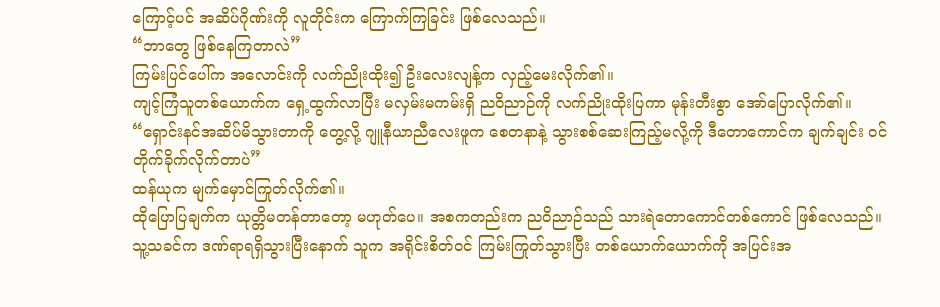ကြောင့်ပင် အဆိပ်ဂိုဏ်းကို လူတိုင်းက ကြောက်ကြခြင်း ဖြစ်လေသည်။
“ဘာတွေ ဖြစ်နေကြတာလဲ”
ကြမ်းပြင်ပေါ်က အလောင်းကို လက်ညိုးထိုး၍ ဦးလေးလျန့်က လှည့်မေးလိုက်၏။
ကျင့်ကြံသူတစ်ယောက်က ရှေ့ထွက်လာပြီး မလှမ်းမကမ်းရှိ ညဝိညာဉ်ကို လက်ညိုးထိုးပြကာ မုန်းတီးစွာ အော်ပြောလိုက်၏။
“ရှောင်းနင်အဆိပ်မိသွားတာကို တွေ့လို့ ဂျူနီယာညီလေးဖူက စေတနာနဲ့ သွားစစ်ဆေးကြည့်မလို့ကို ဒီတောကောင်က ချက်ချင်း ဝင်တိုက်ခိုက်လိုက်တာပဲ”
ထန်ယုက မျက်မှောင်ကြုတ်လိုက်၏။
ထိုပြောပြချက်က ယုတ္တိမတန်တာတော့ မဟုတ်ပေ။ အစကတည်းက ညဝိညာဉ်သည် သားရဲတောကောင်တစ်ကောင် ဖြစ်လေသည်။ သူ့သခင်က ဒဏ်ရာရရှိသွားပြီးနောက် သူက အရိုင်းစိတ်ဝင် ကြမ်းကြုတ်သွားပြီး တစ်ယောက်ယောက်ကို အပြင်းအ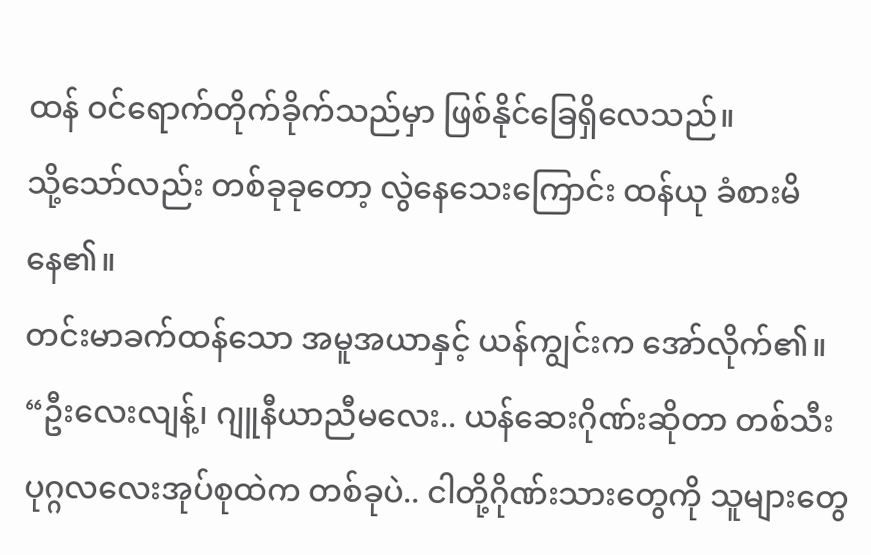ထန် ဝင်ရောက်တိုက်ခိုက်သည်မှာ ဖြစ်နိုင်ခြေရှိလေသည်။
သို့သော်လည်း တစ်ခုခုတော့ လွဲနေသေးကြောင်း ထန်ယု ခံစားမိနေ၏။
တင်းမာခက်ထန်သော အမူအယာနှင့် ယန်ကျွင်းက အော်လိုက်၏။
“ဦးလေးလျန့်၊ ဂျူနီယာညီမလေး.. ယန်ဆေးဂိုဏ်းဆိုတာ တစ်သီးပုဂ္ဂလလေးအုပ်စုထဲက တစ်ခုပဲ.. ငါတို့ဂိုဏ်းသားတွေကို သူများတွေ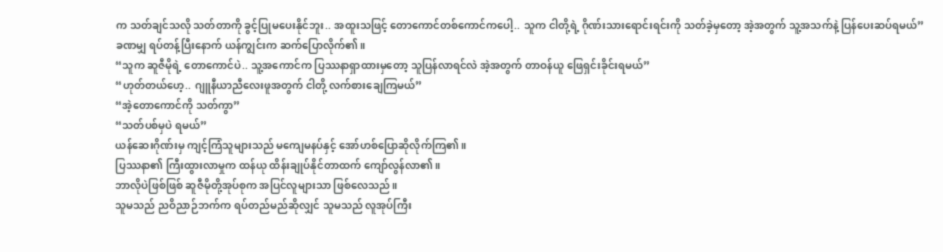က သတ်ချင်သလို သတ်တာကို ခွင့်ပြုမပေးနိုင်ဘူး.. အထူးသဖြင့် တောကောင်တစ်ကောင်ကပေါ့.. သူက ငါတို့ရဲ့ ဂိုဏ်းသားရောင်းရင်းကို သတ်ခဲ့မှတော့ အဲ့အတွက် သူ့အသက်နဲ့ ပြန်ပေးဆပ်ရမယ်”
ခဏမျှ ရပ်တန့်ပြီးနောက် ယန်ကျွင်းက ဆက်ပြောလိုက်၏။
“သူက ဆူဇီမိုရဲ့ တောကောင်ပဲ.. သူ့အကောင်က ပြဿနာရှာထားမှတော့ သူပြန်လာရင်လဲ အဲ့အတွက် တာဝန်ယူ ဖြေရှင်းခိုင်းရမယ်”
“ဟုတ်တယ်ဟေ့.. ဂျူနီယာညီလေးဖူအတွက် ငါတို့ လက်စားချေကြမယ်”
“အဲ့တောကောင်ကို သတ်ကွာ”
“သတ်ပစ်မှပဲ ရမယ်”
ယန်ဆေးဂိုဏ်းမှ ကျင့်ကြံသူများသည် မကျေမနပ်နှင့် အော်ဟစ်ပြောဆိုလိုက်ကြ၏။
ပြဿနာ၏ ကြီးထွားလာမှုက ထန်ယု ထိန်းချုပ်နိုင်တာထက် ကျော်လွန်လာ၏။
ဘာလိုပဲဖြစ်ဖြစ် ဆူဇီမိုတို့အုပ်စုက အပြင်လူများသာ ဖြစ်လေသည်။
သူမသည် ညဝိညာဉ်ဘက်က ရပ်တည်မည်ဆိုလျှင် သူမသည် လူအုပ်ကြီး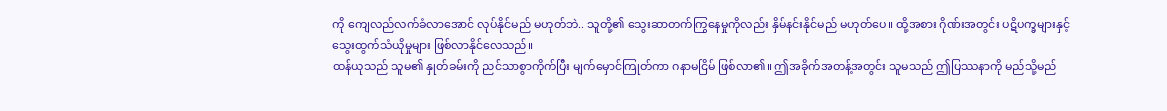ကို ကျေလည်လက်ခံလာအောင် လုပ်နိုင်မည် မဟုတ်ဘဲ.. သူတို့၏ သွေးဆာတက်ကြွနေမှုကိုလည်း နှိမ်နင်းနိုင်မည် မဟုတ်ပေ။ ထို့အစား ဂိုဏ်းအတွင်း ပဋိပက္ခများနှင့် သွေးထွက်သံယိုမှုများ ဖြစ်လာနိုင်လေသည်။
ထန်ယုသည် သူမ၏ နှုတ်ခမ်းကို ညင်သာစွာကိုက်ပြီး မျက်မှောင်ကြုတ်ကာ ဂနာမငြိမ် ဖြစ်လာ၏။ ဤအခိုက်အတန့်အတွင်း သူမသည် ဤပြဿနာကို မည်သို့မည်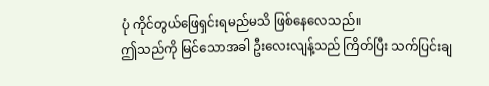ပုံ ကိုင်တွယ်ဖြေရှင်းရမည်မသိ ဖြစ်နေလေသည်။
ဤသည်ကို မြင်သောအခါ ဦးလေးလျန့်သည် ကြိတ်ပြီး သက်ပြင်းချ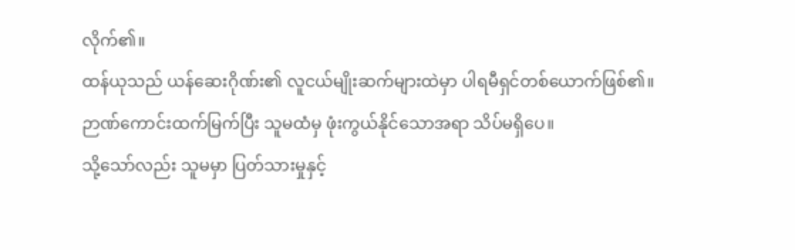လိုက်၏။
ထန်ယုသည် ယန်ဆေးဂိုဏ်း၏ လူငယ်မျိုးဆက်များထဲမှာ ပါရမီရှင်တစ်ယောက်ဖြစ်၏။ ဉာဏ်ကောင်းထက်မြက်ပြီး သူမထံမှ ဖုံးကွယ်နိုင်သောအရာ သိပ်မရှိပေ။
သို့သော်လည်း သူမမှာ ပြတ်သားမှုနှင့်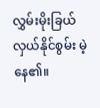လွှမ်းမိုးခြယ်လှယ်နိုင်စွမ်း မဲ့နေ၏။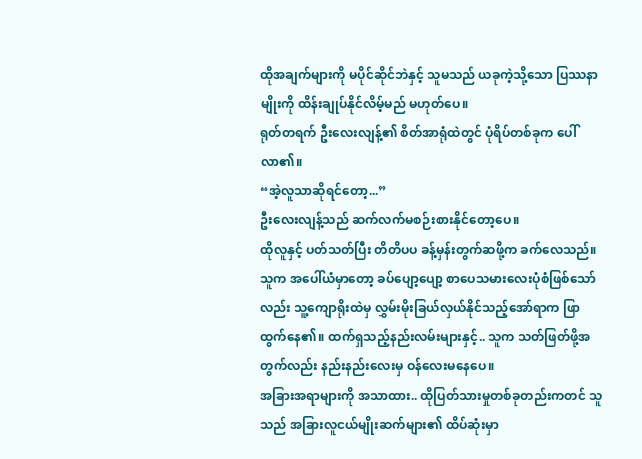ထိုအချက်များကို မပိုင်ဆိုင်ဘဲနှင့် သူမသည် ယခုကဲ့သို့သော ပြဿနာမျိုးကို ထိန်းချုပ်နိုင်လိမ့်မည် မဟုတ်ပေ။
ရုတ်တရက် ဦးလေးလျန့်၏ စိတ်အာရုံထဲတွင် ပုံရိပ်တစ်ခုက ပေါ်လာ၏။
“အဲ့လူသာဆိုရင်တော့...”
ဦးလေးလျန့်သည် ဆက်လက်မစဉ်းစားနိုင်တော့ပေ။
ထိုလူနှင့် ပတ်သတ်ပြီး တိတိပပ ခန့်မှန်းတွက်ဆဖို့က ခက်လေသည်။
သူက အပေါ်ယံမှာတော့ ခပ်ပျော့ပျော့ စာပေသမားလေးပုံစံဖြစ်သော်လည်း သူ့ကျောရိုးထဲမှ လွှမ်းမိုးခြယ်လှယ်နိုင်သည့်အော်ရာက ဖြာထွက်နေ၏။ ထက်ရှသည့်နည်းလမ်းများနှင့်.. သူက သတ်ဖြတ်ဖို့အတွက်လည်း နည်းနည်းလေးမှ ဝန်လေးမနေပေ။
အခြားအရာများကို အသာထား.. ထိုပြတ်သားမှုတစ်ခုတည်းကတင် သူသည် အခြားလူငယ်မျိုးဆက်များ၏ ထိပ်ဆုံးမှာ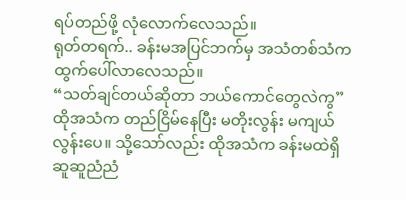ရပ်တည်ဖို့ လုံလောက်လေသည်။
ရုတ်တရက်.. ခန်းမအပြင်ဘက်မှ အသံတစ်သံက ထွက်ပေါ်လာလေသည်။
“သတ်ချင်တယ်ဆိုတာ ဘယ်ကောင်တွေလဲကွ”
ထိုအသံက တည်ငြိမ်နေပြီး မတိုးလွန်း မကျယ်လွန်းပေ။ သို့သော်လည်း ထိုအသံက ခန်းမထဲရှိ ဆူဆူညံညံ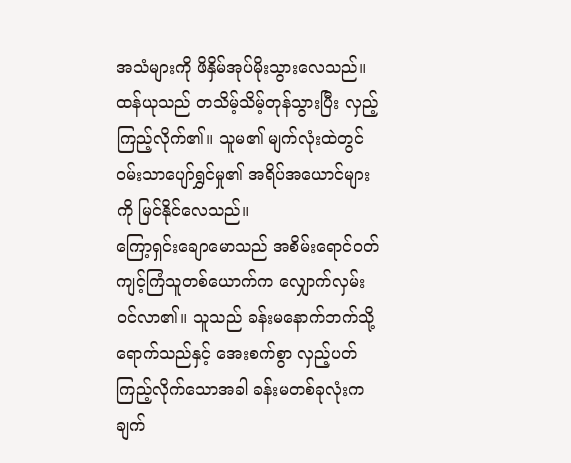အသံများကို ဖိနှိမ်အုပ်မိုးသွားလေသည်။
ထန်ယုသည် တသိမ့်သိမ့်တုန်သွားပြီး လှည့်ကြည့်လိုက်၏။ သူမ၏ မျက်လုံးထဲတွင် ဝမ်းသာပျော်ရွှင်မှု၏ အရိပ်အယောင်များကို မြင်နိုင်လေသည်။
ကြော့ရှင်းချောမောသည် အစိမ်းရောင်ဝတ်ကျင့်ကြံသူတစ်ယောက်က လျှောက်လှမ်းဝင်လာ၏။ သူသည် ခန်းမနောက်ဘက်သို့ ရောက်သည်နှင့် အေးစက်စွာ လှည့်ပတ်ကြည့်လိုက်သောအခါ ခန်းမတစ်ခုလုံးက ချက်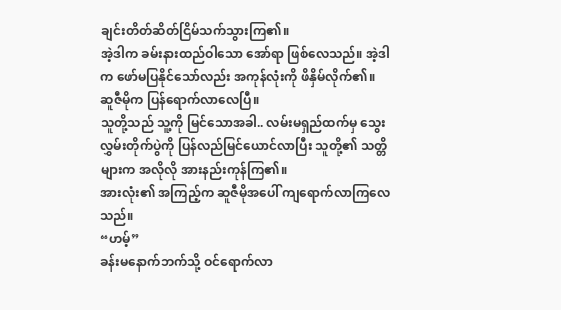ချင်းတိတ်ဆိတ်ငြိမ်သက်သွားကြ၏။
အဲ့ဒါက ခမ်းနားထည်ဝါသော အော်ရာ ဖြစ်လေသည်။ အဲ့ဒါက ဖော်မပြနိုင်သော်လည်း အကုန်လုံးကို ဖိနှိမ်လိုက်၏။
ဆူဇီမိုက ပြန်ရောက်လာလေပြီ။
သူတို့သည် သူ့ကို မြင်သောအခါ.. လမ်းမရှည်ထက်မှ သွေးလွှမ်းတိုက်ပွဲကို ပြန်လည်မြင်ယောင်လာပြီး သူတို့၏ သတ္တိများက အလိုလို အားနည်းကုန်ကြ၏။
အားလုံး၏ အကြည့်က ဆူဇီမိုအပေါ် ကျရောက်လာကြလေသည်။
“ဟမ့်”
ခန်းမနောက်ဘက်သို့ ဝင်ရောက်လာ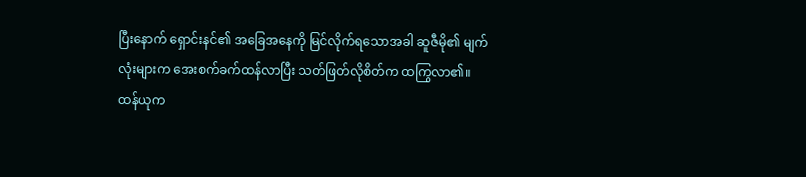ပြီးနောက် ရှောင်းနင်၏ အခြေအနေကို မြင်လိုက်ရသောအခါ ဆူဇီမို၏ မျက်လုံးများက အေးစက်ခက်ထန်လာပြီး သတ်ဖြတ်လိုစိတ်က ထကြွလာ၏။
ထန်ယုက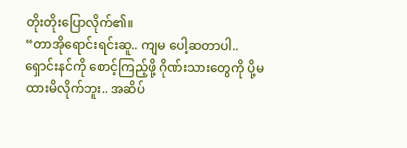တိုးတိုးပြောလိုက်၏။
“တာအိုရောင်းရင်းဆူ.. ကျမ ပေါ့ဆတာပါ.. ရှောင်းနင်ကို စောင့်ကြည့်ဖို့ ဂိုဏ်းသားတွေကို ပို့မထားမိလိုက်ဘူး.. အဆိပ်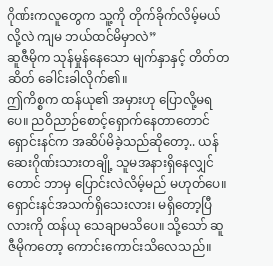ဂိုဏ်းကလူတွေက သူ့ကို တိုက်ခိုက်လိမ့်မယ်လို့လဲ ကျမ ဘယ်ထင်မိမှာလဲ”
ဆူဇီမိုက သုန်မှုန်နေသော မျက်နှာနှင့် တိတ်တဆိတ် ခေါင်းခါလိုက်၏။
ဤကိစ္စက ထန်ယု၏ အမှားဟု ပြောလို့မရပေ။ ညဝိညာဉ်စောင့်ရှောက်နေတာတောင် ရှောင်းနင်က အဆိပ်မိခဲ့သည်ဆိုတော့.. ယန်ဆေးဂိုဏ်းသားတချို့ သူမအနားရှိနေလျှင်တောင် ဘာမှ ပြောင်းလဲလိမ့်မည် မဟုတ်ပေ။
ရှောင်းနင်အသက်ရှိသေးလား၊ မရှိတော့ပြီလားကို ထန်ယု သေချာမသိပေ။ သို့သော် ဆူဇီမိုကတော့ ကောင်းကောင်းသိလေသည်။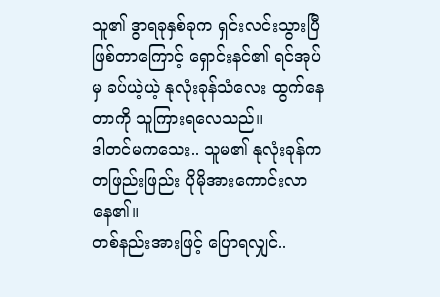သူ၏ ဒွာရခုနှစ်ခုက ရှင်းလင်းသွားပြီဖြစ်တာကြောင့် ရှောင်းနင်၏ ရင်အုပ်မှ ခပ်ယဲ့ယဲ့ နုလုံးခုန်သံလေး ထွက်နေတာကို သူကြားရလေသည်။
ဒါတင်မကသေး.. သူမ၏ နုလုံးခုန်က တဖြည်းဖြည်း ပိုမိုအားကောင်းလာနေ၏။
တစ်နည်းအားဖြင့် ပြောရလျှင်..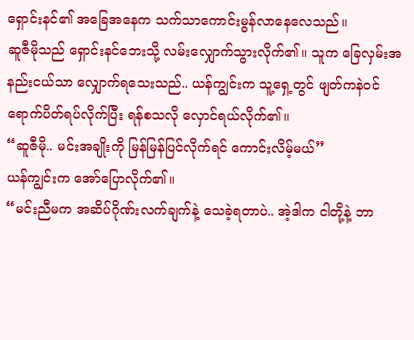ရှောင်းနင်၏ အခြေအနေက သက်သာကောင်းမွန်လာနေလေသည်။
ဆူဇီမိုသည် ရှောင်းနင်ဘေးသို့ လမ်းလျှောက်သွားလိုက်၏။ သူက ခြေလှမ်းအနည်းငယ်သာ လျှောက်ရသေးသည်.. ယန်ကျွင်းက သူ့ရှေ့တွင် ဖျတ်ကနဲဝင်ရောက်ပိတ်ရပ်လိုက်ပြီး ရန်စသလို လှောင်ရယ်လိုက်၏။
“ဆူဇီမို.. မင်းအချိုးကို မြန်မြန်ပြင်လိုက်ရင် ကောင်းလိမ့်မယ်”
ယန်ကျွင်းက အော်ပြောလိုက်၏။
“မင်းညီမက အဆိပ်ဂိုဏ်းလက်ချက်နဲ့ သေခဲ့ရတာပဲ.. အဲ့ဒါက ငါတို့နဲ့ ဘာ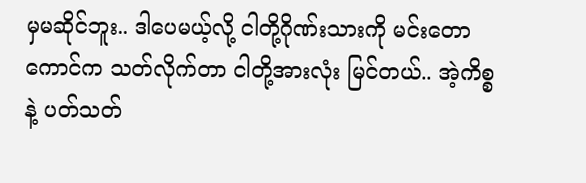မှမဆိုင်ဘူး.. ဒါပေမယ့်လို့ ငါတို့ဂိုဏ်းသားကို မင်းတောကောင်က သတ်လိုက်တာ ငါတို့အားလုံး မြင်တယ်.. အဲ့ကိစ္စနဲ့ ပတ်သတ်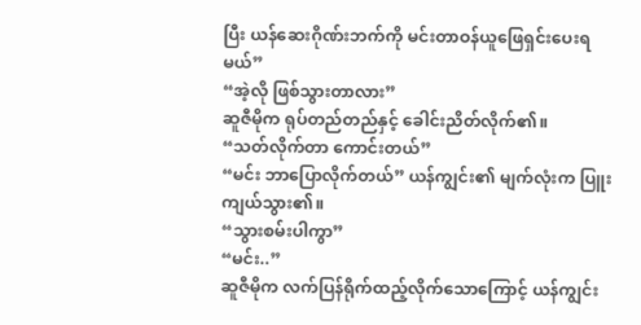ပြီး ယန်ဆေးဂိုဏ်းဘက်ကို မင်းတာဝန်ယူဖြေရှင်းပေးရမယ်”
“အဲ့လို ဖြစ်သွားတာလား”
ဆူဇီမိုက ရုပ်တည်တည်နှင့် ခေါင်းညိတ်လိုက်၏။
“သတ်လိုက်တာ ကောင်းတယ်”
“မင်း ဘာပြောလိုက်တယ်” ယန်ကျွင်း၏ မျက်လုံးက ပြူးကျယ်သွား၏။
“သွားစမ်းပါကွာ”
“မင်း..”
ဆူဇီမိုက လက်ပြန်ရိုက်ထည့်လိုက်သောကြောင့် ယန်ကျွင်း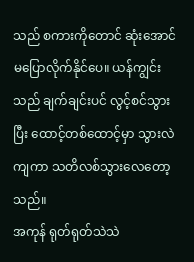သည် စကားကိုတောင် ဆုံးအောင် မပြောလိုက်နိုင်ပေ။ ယန်ကျွင်းသည် ချက်ချင်းပင် လွင့်စင်သွားပြီး ထောင့်တစ်ထောင့်မှာ သွားလဲကျကာ သတိလစ်သွားလေတော့သည်။
အကုန် ရုတ်ရုတ်သဲသဲ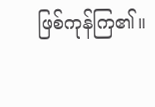ဖြစ်ကုန်ကြ၏။